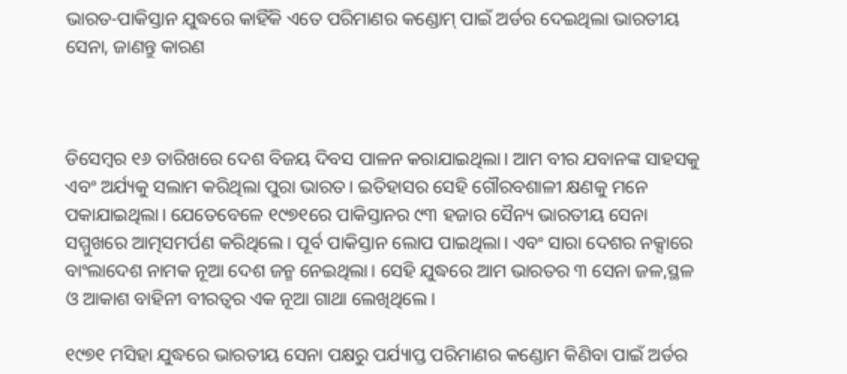ଭାରତ-ପାକିସ୍ତାନ ଯୁଦ୍ଧରେ କାହିଁକି ଏତେ ପରିମାଣର କଣ୍ଡୋମ୍ ପାଇଁ ଅର୍ଡର ଦେଇଥିଲା ଭାରତୀୟ ସେନା, ଜାଣନ୍ତୁ କାରଣ



ଡିସେମ୍ବର ୧୬ ତାରିଖରେ ଦେଶ ବିଜୟ ଦିବସ ପାଳନ କରାଯାଇଥିଲା। ଆମ ବୀର ଯବାନଙ୍କ ସାହସକୁ ଏବଂ ଅର୍ଯ୍ୟକୁ ସଲାମ କରିଥିଲା ପୁରା ଭାରତ। ଇତିହାସର ସେହି ଗୌରବଶାଳୀ କ୍ଷଣକୁ ମନେ ପକାଯାଇଥିଲା। ଯେତେବେଳେ ୧୯୭୧ରେ ପାକିସ୍ତାନର ୯୩ ହଜାର ସୈନ୍ୟ ଭାରତୀୟ ସେନା ସମ୍ମୁଖରେ ଆତ୍ମସମର୍ପଣ କରିଥିଲେ। ପୂର୍ବ ପାକିସ୍ତାନ ଲୋପ ପାଇଥିଲା। ଏବଂ ସାରା ଦେଶର ନକ୍ସାରେ ବାଂଲାଦେଶ ନାମକ ନୂଆ ଦେଶ ଜନ୍ମ ନେଇଥିଲା। ସେହି ଯୁଦ୍ଧରେ ଆମ ଭାରତର ୩ ସେନା ଜଳ,ସ୍ଥଳ ଓ ଆକାଶ ବାହିନୀ ବୀରତ୍ୱର ଏକ ନୂଆ ଗାଥା ଲେଖିଥିଲେ।

୧୯୭୧ ମସିହା ଯୁଦ୍ଧରେ ଭାରତୀୟ ସେନା ପକ୍ଷରୁ ପର୍ଯ୍ୟାପ୍ତ ପରିମାଣର କଣ୍ଡୋମ କିଣିବା ପାଇଁ ଅର୍ଡର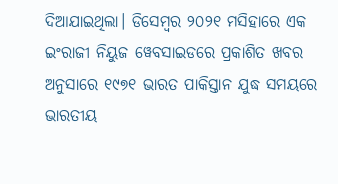ଦିଆଯାଇଥିଲା। ଡିସେମ୍ବର ୨୦୨୧ ମସିହାରେ ଏକ ଇଂରାଜୀ ନିୟୁଜ ୱେବସାଇଡରେ ପ୍ରକାଶିତ ଖବର ଅନୁସାରେ ୧୯୭୧ ଭାରତ ପାକିସ୍ତାନ ଯୁଦ୍ଧ ସମୟରେ ଭାରତୀୟ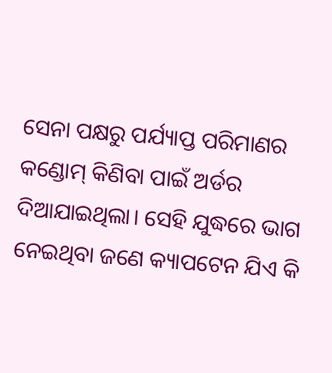ସେନା ପକ୍ଷରୁ ପର୍ଯ୍ୟାପ୍ତ ପରିମାଣର କଣ୍ଡୋମ୍ କିଣିବା ପାଇଁ ଅର୍ଡର ଦିଆଯାଇଥିଲା। ସେହି ଯୁଦ୍ଧରେ ଭାଗ ନେଇଥିବା ଜଣେ କ୍ୟାପଟେନ ଯିଏ କି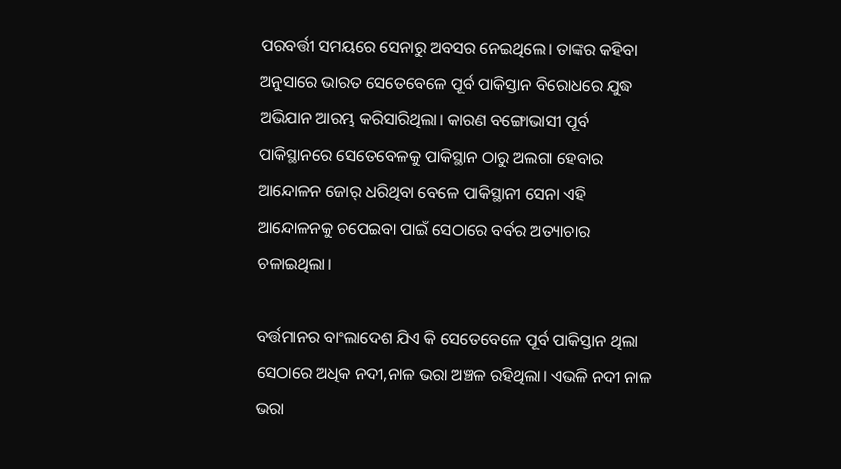ପରବର୍ତ୍ତୀ ସମୟରେ ସେନାରୁ ଅବସର ନେଇଥିଲେ। ତାଙ୍କର କହିବା ଅନୁସାରେ ଭାରତ ସେତେବେଳେ ପୂର୍ବ ପାକିସ୍ତାନ ବିରୋଧରେ ଯୁଦ୍ଧ ଅଭିଯାନ ଆରମ୍ଭ କରିସାରିଥିଲା। କାରଣ ବଙ୍ଗୋଭାସୀ ପୂର୍ବ ପାକିସ୍ଥାନରେ ସେତେବେଳକୁ ପାକିସ୍ଥାନ ଠାରୁ ଅଲଗା ହେବାର ଆନ୍ଦୋଳନ ଜୋର୍ ଧରିଥିବା ବେଳେ ପାକିସ୍ଥାନୀ ସେନା ଏହି ଆନ୍ଦୋଳନକୁ ଚପେଇବା ପାଇଁ ସେଠାରେ ବର୍ବର ଅତ୍ୟାଚାର ଚଳାଇଥିଲା।

ବର୍ତ୍ତମାନର ବାଂଲାଦେଶ ଯିଏ କି ସେତେବେଳେ ପୂର୍ବ ପାକିସ୍ତାନ ଥିଲା ସେଠାରେ ଅଧିକ ନଦୀ,ନାଳ ଭରା ଅଞ୍ଚଳ ରହିଥିଲା। ଏଭଳି ନଦୀ ନାଳ ଭରା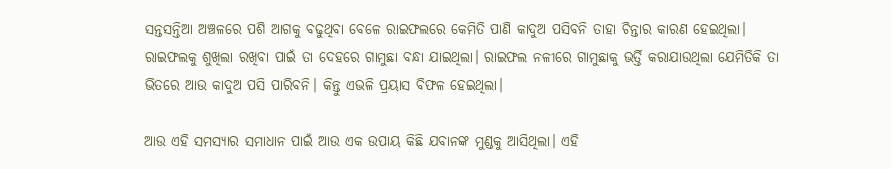ସନ୍ତସନ୍ତିଆ ଅଞ୍ଚଳରେ ପଶି ଆଗକୁ ବଢୁଥିବା ବେଳେ ରାଇଫଲରେ କେମିତି ପାଣି କାଦୁଅ ପସିବନି ତାହା ଚିନ୍ତାର କାରଣ ହେଇଥିଲା। ରାଇଫଲକୁ ଶୁଖିଲା ରଖିବା ପାଇଁ ତା ଦେହରେ ଗାମୁଛା ବନ୍ଧା ଯାଇଥିଲା। ରାଇଫଲ ନଳୀରେ ଗାମୁଛାକୁ ଭର୍ତ୍ତି କରାଯାଉଥିଲା ଯେମିତିକି ତା ଭିତରେ ଆଉ କାଦୁଅ ପସି ପାରିବନି। କିନ୍ତୁ ଏଭଳି ପ୍ରୟାସ ବିଫଳ ହେଇଥିଲା।

ଆଉ ଏହି ସମସ୍ୟାର ସମାଧାନ ପାଇଁ ଆଉ ଏକ ଉପାୟ କିଛି ଯବାନଙ୍କ ମୁଣ୍ଡକୁ ଆସିଥିଲା। ଏହି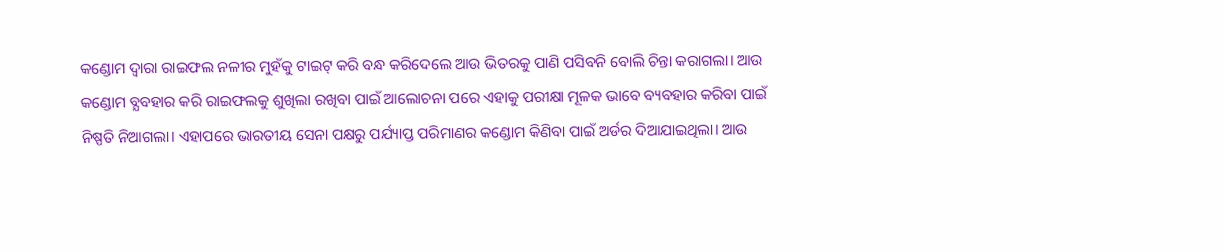କଣ୍ଡୋମ ଦ୍ୱାରା ରାଇଫଲ ନଳୀର ମୁହଁକୁ ଟାଇଟ୍ କରି ବନ୍ଧ କରିଦେଲେ ଆଉ ଭିତରକୁ ପାଣି ପସିବନି ବୋଲି ଚିନ୍ତା କରାଗଲା। ଆଉ କଣ୍ଡୋମ ବ୍ଯବହାର କରି ରାଇଫଲକୁ ଶୁଖିଲା ରଖିବା ପାଇଁ ଆଲୋଚନା ପରେ ଏହାକୁ ପରୀକ୍ଷା ମୂଳକ ଭାବେ ବ୍ୟବହାର କରିବା ପାଇଁ ନିଷ୍ପତି ନିଆଗଲା। ଏହାପରେ ଭାରତୀୟ ସେନା ପକ୍ଷରୁ ପର୍ଯ୍ୟାପ୍ତ ପରିମାଣର କଣ୍ଡୋମ କିଣିବା ପାଇଁ ଅର୍ଡର ଦିଆଯାଇଥିଲା। ଆଉ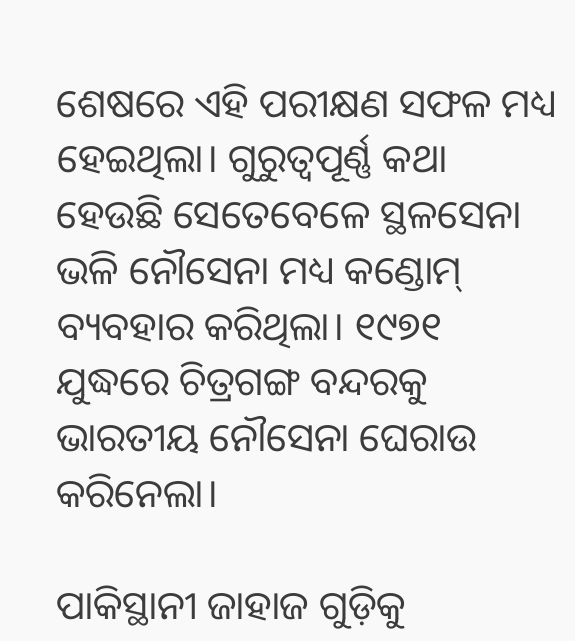ଶେଷରେ ଏହି ପରୀକ୍ଷଣ ସଫଳ ମଧ୍ୟ ହେଇଥିଲା। ଗୁରୁତ୍ୱପୂର୍ଣ୍ଣ କଥା ହେଉଛି ସେତେବେଳେ ସ୍ଥଳସେନା ଭଳି ନୌସେନା ମଧ୍ୟ କଣ୍ଡୋମ୍ ବ୍ୟବହାର କରିଥିଲା। ୧୯୭୧ ଯୁଦ୍ଧରେ ଚିତ୍ରଗଙ୍ଗ ବନ୍ଦରକୁ ଭାରତୀୟ ନୌସେନା ଘେରାଉ କରିନେଲା।

ପାକିସ୍ଥାନୀ ଜାହାଜ ଗୁଡ଼ିକୁ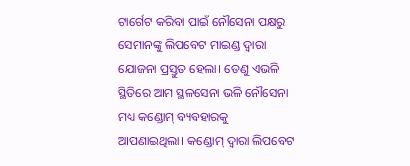ଟାର୍ଗେଟ କରିବା ପାଇଁ ନୌସେନା ପକ୍ଷରୁ ସେମାନଙ୍କୁ ଲିପବେଟ ମାଇଣ୍ଡ ଦ୍ଵାରା ଯୋଜନା ପ୍ରସ୍ତୁତ ହେଲା। ତେଣୁ ଏଭଳି ସ୍ଥିତିରେ ଆମ ସ୍ଥଳସେନା ଭଳି ନୌସେନା ମଧ୍ୟ କଣ୍ଡୋମ୍ ବ୍ୟବହାରକୁ ଆପଣାଇଥିଲା। କଣ୍ଡୋମ୍ ଦ୍ୱାରା ଲିପବେଟ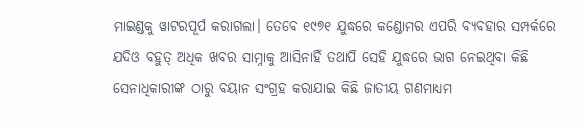ମାଇଣ୍ଡକୁ ୱାଟରପୂର୍ପ କରାଗଲା। ତେବେ ୧୯୭୧ ଯୁଦ୍ଧରେ କଣ୍ଡୋମର ଏପରି ବ୍ୟବହାର ସମ୍ପର୍କରେ ଯଦିଓ ବହୁତ୍ ଅଧିକ ଖବର ସାମ୍ନାକୁ ଆସିନାହିଁ ତଥାପି ସେହି ଯୁଦ୍ଧରେ ଭାଗ ନେଇଥିବା କିଛି ସେନାଧିକାରୀଙ୍କ ଠାରୁ ବୟାନ ସଂଗ୍ରହ କରାଯାଇ କିଛି ଜାତୀୟ ଗଣମାଧ୍ୟମ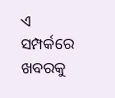ଏ ସମ୍ପର୍କରେ ଖବରକୁ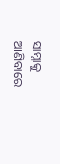ସାମ୍ନାକୁ ଆଣିବାରେ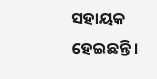ସହାୟକ ହେଇଛନ୍ତି।